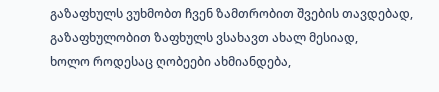გაზაფხულს ვუხმობთ ჩვენ ზამთრობით შვების თავდებად,
გაზაფხულობით ზაფხულს ვსახავთ ახალ მესიად,
ხოლო როდესაც ღობეები ახმიანდება,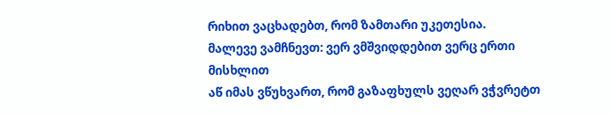რიხით ვაცხადებთ, რომ ზამთარი უკეთესია.
მალევე ვამჩნევთ: ვერ ვმშვიდდებით ვერც ერთი მისხლით
აწ იმას ვწუხვართ, რომ გაზაფხულს ვეღარ ვჭვრეტთ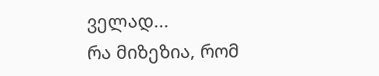ველად...
რა მიზეზია, რომ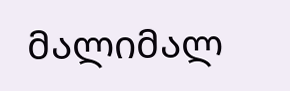მალიმალ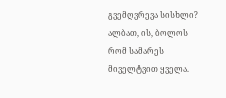გვემღვრევა სისხლი?
ალბათ, ის, ბოლოს რომ სამარეს მიველტვით ყველა.